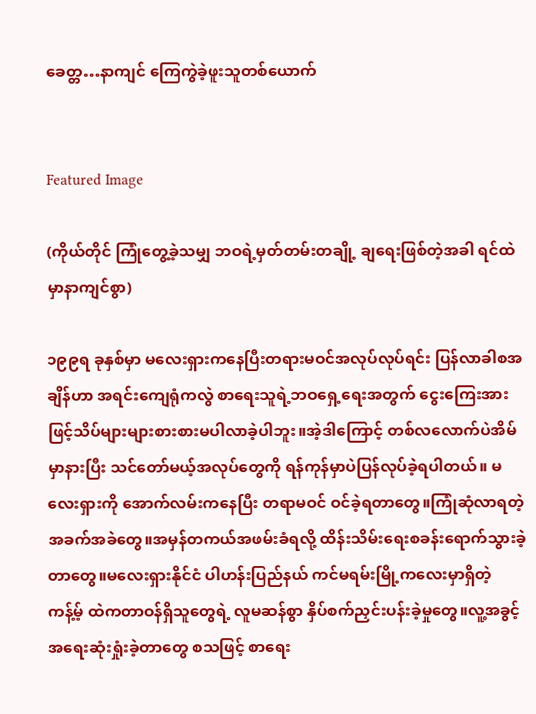ခေတ္တ…နာကျင် ကြေကွဲခဲ့ဖူးသူတစ်ယောက်


Featured Image

(ကိုယ်တိုင် ကြုံတွေ့ခဲ့သမျှ ဘဝရဲ့မှတ်တမ်းတချို့ ချရေးဖြစ်တဲ့အခါ ရင်ထဲမှာနာကျင်စွာ)

၁၉၉ရ ခုနှစ်မှာ မလေးရှားကနေပြီးတရားမဝင်အလုပ်လုပ်ရင်း ပြန်လာခါစအချိန်ဟာ အရင်းကျေရုံကလွဲ စာရေးသူရဲ့ဘဝရှေ့ရေးအတွက် ငွေးကြေးအားဖြင့်သိပ်များများစားစားမပါလာခဲ့ပါဘူး။အဲ့ဒါကြောင့် တစ်လလောက်ပဲအိမ်မှာနားပြီး သင်တော်မယ့်အလုပ်တွေကို ရန်ကုန်မှာပဲပြန်လုပ်ခဲ့ရပါတယ်။ မလေးရှားကို အောက်လမ်းကနေပြီး တရာမဝင် ဝင်ခဲ့ရတာတွေ။ကြုံဆုံလာရတဲ့ အခက်အခဲတွေ။အမှန်တကယ်အဖမ်းခံရလို့ ထိန်းသိမ်းရေးစခန်းရောက်သွားခဲ့တာတွေ။မလေးရှားနိုင်ငံ ပါဟန်းပြည်နယ် ကင်မရမ်းမြို့ကလေးမှာရှိတဲ့ ကန့်မ့် ထဲကတာဝန်ရှိသူတွေရဲ့ လူမဆန်စွာ နှိပ်စက်ညှင်းပန်းခဲ့မှုတွေ။လူ့အခွင့်အရေးဆုံးရှုံးခဲ့တာတွေ စသဖြင့် စာရေး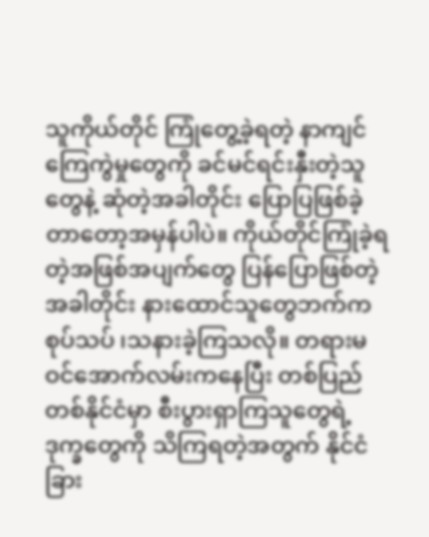သူကိုယ်တိုင် ကြုံတွေ့ခဲ့ရတဲ့ နာကျင်ကြေကွဲမှုတွေကို ခင်မင်ရင်းနှီးတဲ့သူတွေနဲ့ ဆုံတဲ့အခါတိုင်း ပြောပြဖြစ်ခဲ့တာတော့အမှန်ပါပဲ။ ကိုယ်တိုင်ကြုံခဲ့ရတဲ့အဖြစ်အပျက်တွေ ပြန်ပြောဖြစ်တဲ့အခါတိုင်း နားထောင်သူတွေဘက်က စုပ်သပ် ၊သနားခဲ့ကြသလို။ တရားမဝင်အောက်လမ်းကနေပြီး တစ်ပြည်တစ်နိုင်ငံမှာ စီးပွားရှာကြသူတွေရဲ့ ဒုက္ခတွေကို သိကြရတဲ့အတွက် နိုင်ငံခြား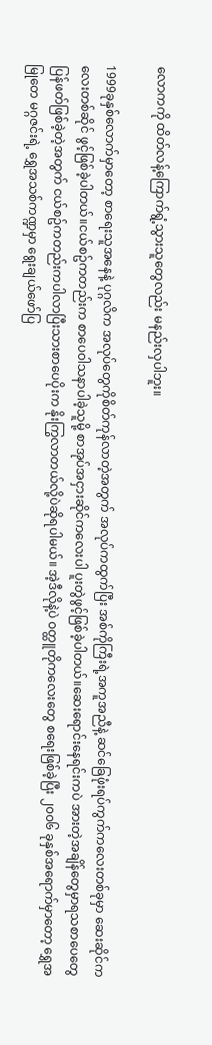လောကကို ထိတ်လန့်ကြောက်ရွံ့သွားသူတွေလည်း မနည်းလှပါဘူး။

1999ခုနှစ်လောက်မှာတော့ စာရေးသူအနေနဲ့ ပုဂ္ဂလိက အလုပ်တွေကိုစိတ်ကုန်လာတဲ့အတွက် အလုပ်ကထွက်ပြီး အစ်ကိုကြီးရဲ့အကူအညီနဲ့ ဆင်ခြေဖုံးရပ်ကွက်ကလေးတစ်ခုမှာ ဆေးဆိုင်ကလေးတစ်ဆိုင် ဖွင့်ဖြစ်ခဲ့ပါတယ်။ငယ်စဥ်ကတည်းက စာပေဝါသနာပါခဲ့သူမို့ စာအုပ်အငှားဆိုင်ကလေးပါ ပူးတွဲဖွင့်ဖြစ်ခဲ့ပါတယ်။ဆေးရောင်းနေရင်းကပဲ အားတဲ့အချိန်တွေမှာရသစာပေတွေ ပြန်ဖတ်ဖြစ်ခဲ့တဲ့အတွက် ငယ်စဥ်ကတည်းကပါလာပြီးသားစာပေပိုးက နိုးကြွလာတယ်လို့ပဲဆိုရပါမယ်။ အဲ့ဒီလိုနဲ့ပဲ ဝတ္ထူတိုကလေးတွေ စရေးဖြစ်ခဲ့ပြီး ၂၀၀၆ ခုနှစ်အရောက်မှာတော့ ရွှေအမြုတေ မဂ္ဂဇင်းရဲ့ ရွှေအသစ်ကဏ္ဍမှာ ရွေးချယ်ဖော်ပြ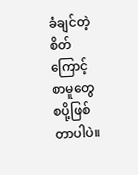ခံချင်တဲ့စိတ်ကြောင့် စာမူတွေ စပို့ဖြစ်တာပါပဲ။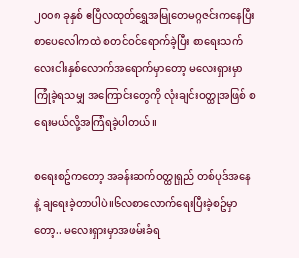၂၀၀၈ ခုနှစ် ဧပြီလထုတ်ရွှေအမြုတေမဂ္ဂဇင်းကနေပြီး စာပေလေါကထဲ စတင်ဝင်ရောက်ခဲ့ပြီး စာရေးသက် လေးငါးနှစ်လောက်အရောက်မှာတော့ မလေးရှားမှာ ကြုံခဲ့ရသမျှ အကြောင်းတွေကို လုံးချင်းဝတ္ထုအဖြစ် စရေးမယ်လို့အကြံရခဲ့ပါတယ်။

စရေးစဥ်ကတော့ အခန်းဆက်ဝတ္ထုရှည် တစ်ပုဒ်အနေနဲ့ ချရေးခဲ့တာပါပဲ။၆လစာလောက်ရေးပြီးခဲ့စဥ်မှာတော့.. မလေးရှားမှာအဖမ်းခံရ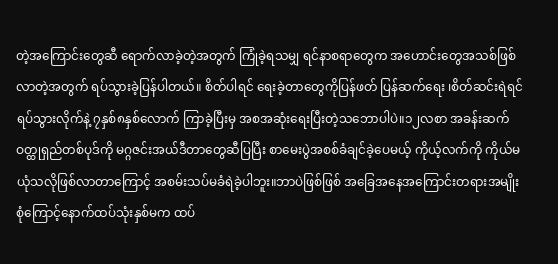တဲ့အကြောင်းတွေဆီ ရောက်လာခဲ့တဲ့အတွက် ကြုံခဲ့ရသမျှ ရင်နာစရာတွေက အဟောင်းတွေအသစ်ဖြစ်လာတဲ့အတွက် ရပ်သွားခဲ့ပြန်ပါတယ်။ စိတ်ပါရင် ရေးခဲ့တာတွေကိုပြန်ဖတ် ပြန်ဆက်ရေး ၊စိတ်ဆင်းရဲရင် ရပ်သွားလိုက်နဲ့ ၇နှစ်၈နှစ်လောက် ကြာခဲ့ပြီးမှ အစအဆုံးရေးပြီးတဲ့သဘောပါပဲ။၁၂လစာ အခန်းဆက်ဝတ္ထုရှည်တစ်ပုဒ်ကို မဂ္ဂဇင်းအယ်ဒီတာတွေဆီပြပြီး စာမေးပွဲအစစ်ခံချင်ခဲ့ပေမယ့် ကိုယ့်လက်ကို ကိုယ်မယုံသလိုဖြစ်လာတာကြောင့် အစမ်းသပ်မခံရဲခဲ့ပါဘူး။ဘာပဲဖြစ်ဖြစ် အခြေအနေအကြောင်းတရားအမျိုးစုံကြောင့်နောက်ထပ်သုံးနှစ်မက ထပ်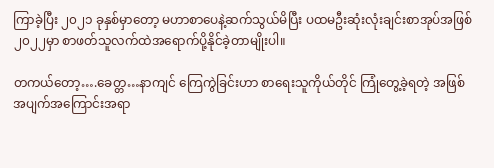ကြာခဲ့ပြီး ၂၀၂၁ ခုနှစ်မှာတော့ မဟာစာပေနဲ့ဆက်သွယ်မိပြီး ပထမဦးဆုံးလုံးချင်းစာအုပ်အဖြစ် ၂၀၂၂မှာ စာဖတ်သူလက်ထဲအရောက်ပို့နိုင်ခဲ့တာမျိုးပါ။

တကယ်တော့….ခေတ္တ…နာကျင် ကြေကွဲခြင်းဟာ စာရေးသူကိုယ်တိုင် ကြုံတွေ့ခဲ့ရတဲ့ အဖြစ်အပျက်အကြောင်းအရာ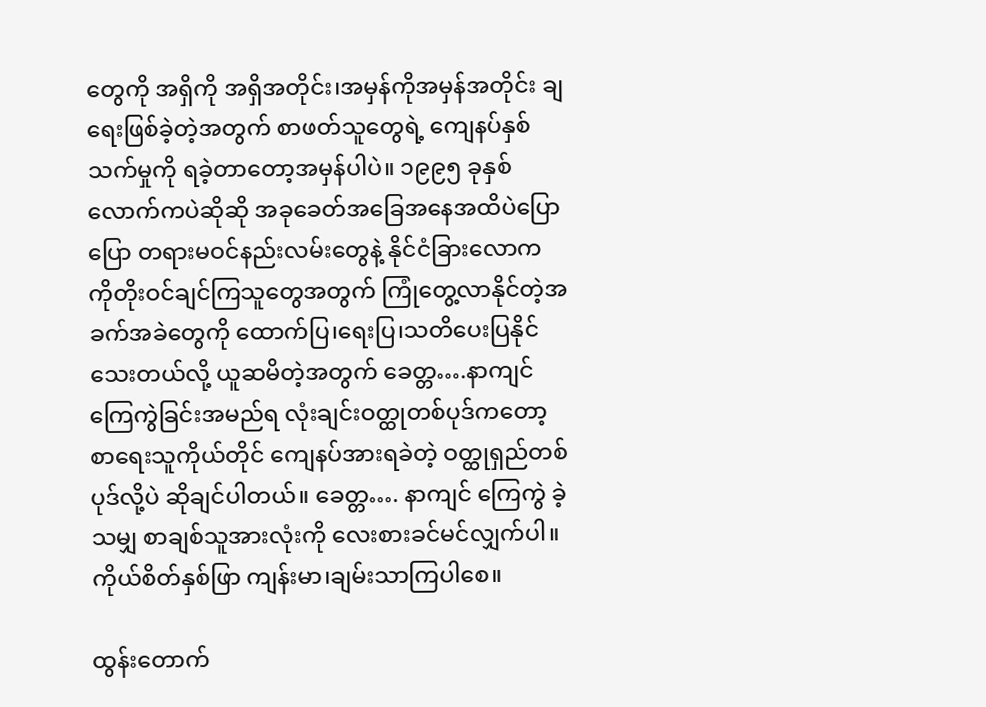တွေကို အရှိကို အရှိအတိုင်း၊အမှန်ကိုအမှန်အတိုင်း ချရေးဖြစ်ခဲ့တဲ့အတွက် စာဖတ်သူတွေရဲ့ ကျေနပ်နှစ်သက်မှုကို ရခဲ့တာတော့အမှန်ပါပဲ။ ၁၉၉၅ ခုနှစ်လောက်ကပဲဆိုဆို အခုခေတ်အခြေအနေအထိပဲပြောပြော တရားမဝင်နည်းလမ်းတွေနဲ့ နိုင်ငံခြားလောက ကိုတိုးဝင်ချင်ကြသူတွေအတွက် ကြုံတွေ့လာနိုင်တဲ့အခက်အခဲတွေကို ထောက်ပြ၊ရေးပြ၊သတိပေးပြနိုင်သေးတယ်လို့ ယူဆမိတဲ့အတွက် ခေတ္တ….နာကျင် ကြေကွဲခြင်းအမည်ရ လုံးချင်းဝတ္ထုတစ်ပုဒ်ကတော့ စာရေးသူကိုယ်တိုင် ကျေနပ်အားရခဲတဲ့ ဝတ္ထုရှည်တစ်ပုဒ်လို့ပဲ ဆိုချင်ပါတယ်။ ခေတ္တ…. နာကျင် ကြေကွဲ ခဲ့သမျှ စာချစ်သူအားလုံးကို လေးစားခင်မင်လျှက်ပါ။ ကိုယ်စိတ်နှစ်ဖြာ ကျန်းမာ၊ချမ်းသာကြပါစေ။

ထွန်းတောက်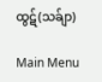ထွဋ်(သခ်ျာ)

Main Menu